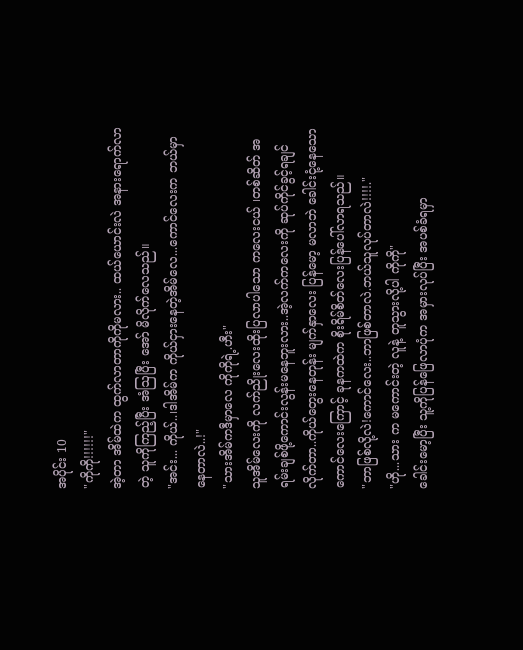အပိုင်း 10
"ကိုကို!!!!!!"
အဲ့တာ အိမ်ထဲက ထွက်လာတာကိုကိုမလား.. ထယ်ယောင်းလဲ အနားရောက်လာတဲ့ သူကိုကြည့်ပြီး အံဩပြီး အော် မိလိုက်လေသည်။
"အင်း... ကိုယ်..၊ဒါအိမ်က ကိုယ်ငှားနေတဲ့အိမ်လေ...ကောင်လေးက ဘယ်မှာနေတာလဲ..!"
"သားအိမ်ကဒီမှာလေ ကိုကိုရဲ့.ဟီး"
သူအိမ်လေးကို လက်ညိုးလေးထိုးပြလာပါသော ကလေးငယ် ၊တစ်ဆိတ် အရမ်းချစ်ဖို့ကောင်းလွန်းမနေဘူးလား..အဲ့လက်ကလေးကို ဆုပ်ကိုင်ခွင့်ရချင်လိုက်တာ..ကိုယ်တွေးနေတုန်း မျက်နှာလေး ပြန်မော့ မလာဘဲ ခေါင်းငုံ့နေသော ကောင်လေးကြောင့် ခုနကထဲက စိုးရိမ်စိတ်လေးပြန်ပေါ်လာရသည်။
"ဘာဖြစ်လို့လဲ!ကောင်လေး..ဘာဖြစ်တာလဲ.ဘယ်သူလုပ်တာလဲ!!!!."
"ဟို...သား က မကောင်းတဲ့ လူနဲ့ တူသွားလို့ပါ ကိုကို"
ခေါင်းမော့ပြီး သူ့ကိုပြန်ဖြေလာပုံက အမှားလုပ်ပြီး အပစ်ခံရမှာ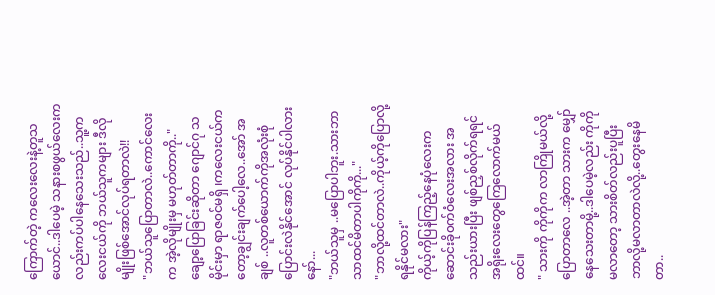ကြောက်တဲ့ ကလေးလေးနဲ့တူသယောင်..ဒါပေမဲ့ သနားစဖွယ်လေးကလည်းကပ်ပါနေသေးသည်..သူ့ကလေးငယ်ကို ဘယ်သူကများ ဒီလိုမျိုးဖြစ်အောင်လုပ်ရတာလဲ!!
"ဘယ်သူပြောတာလဲ..ကောင်လေးက အဲ့လိုမျိုးမှ မဟုတ်တာကို.."
ချော့ပြောခြင်းဆိုတာ ဂျောင်ဂု သမိုင်းမှာ ရာဇ၀င်မရှိ ၊ကလေးငယ်ကတော့ချွင်းချက်ပေါ့လေ..အော် အချစ် ..လူတစ်ယောက်ကိုအလုံးစုံပြောင်းလဲနိုင်အောင် လုပ်နိုင်ပါလားနော်...
"ဘယ်သူမှ ..မပြောပါဘူး.သားဘာသာထင်မိတာပါကိုကို..."
"ဘာလို့ထင်တာလဲ..ကိုယ့်ကိုပြောလို့ရနိုင်မလား"
ကိုယ့်ကိုပြန်ကြည့်နေပုံလေးက ဆောင်းခို၀က်ဝံလေးအလား အသည်းယားပြီး ဖျစ်ညှစ်လိုက်ရရင် အရိုးလေးတွေကြေလောက်မယ်ထင်။
" သားကို ကိုကိုက လာကြိုမယ်လို့ပြောတာလေ ..အဲ့တာ သားက မျှော်နေသေးတာမို့..ဒါပေမဲ့လည်း ကိုကိုမလာတော့ သားစိတ်လည်းပူပြီး ဘာလို့မလာတာလဲလို့..တွေးနေမိတာ..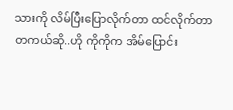သားကို လိမ်ပြီးပြောလိုက်တာ ထင်လိုက်တာ တကယ်ဆို..ဟို ကိုကိုက အိမ်ပြောင်း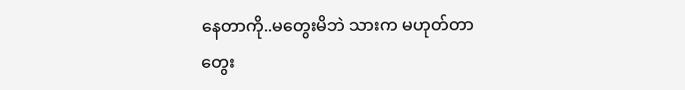နေတာကို..မတွေးမိဘဲ သားက မဟုတ်တာ တွေး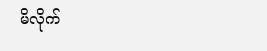မိလိုက်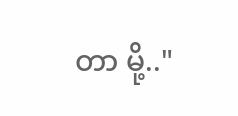တာ မို့.."